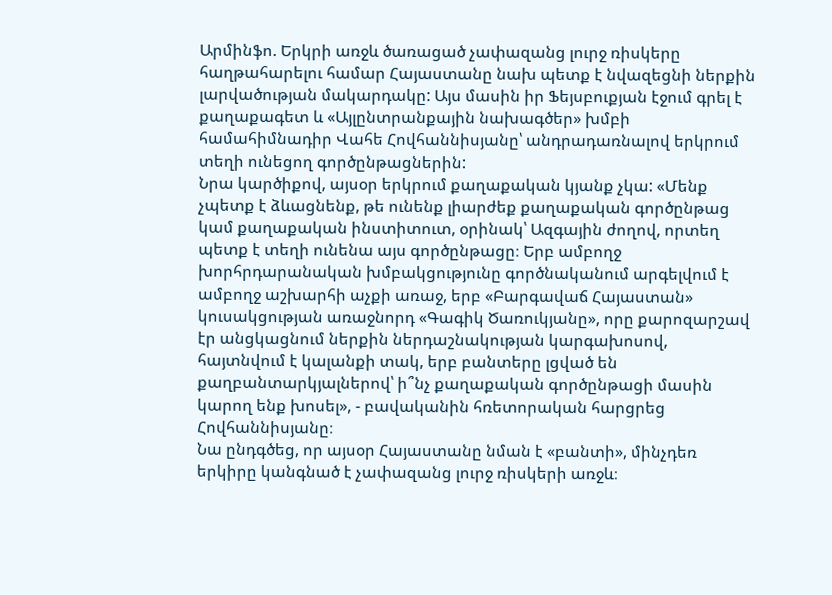Արմինֆո. Երկրի առջև ծառացած չափազանց լուրջ ռիսկերը հաղթահարելու համար Հայաստանը նախ պետք է նվազեցնի ներքին լարվածության մակարդակը: Այս մասին իր Ֆեյսբուքյան էջում գրել է քաղաքագետ և «Այլընտրանքային նախագծեր» խմբի համահիմնադիր Վահե Հովհաննիսյանը՝ անդրադառնալով երկրում տեղի ունեցող գործընթացներին:
Նրա կարծիքով, այսօր երկրում քաղաքական կյանք չկա: «Մենք չպետք է ձևացնենք, թե ունենք լիարժեք քաղաքական գործընթաց կամ քաղաքական ինստիտուտ, օրինակ՝ Ազգային ժողով, որտեղ պետք է տեղի ունենա այս գործընթացը։ Երբ ամբողջ խորհրդարանական խմբակցությունը գործնականում արգելվում է ամբողջ աշխարհի աչքի առաջ, երբ «Բարգավաճ Հայաստան» կուսակցության առաջնորդ «Գագիկ Ծառուկյանը», որը քարոզարշավ էր անցկացնում ներքին ներդաշնակության կարգախոսով, հայտնվում է կալանքի տակ, երբ բանտերը լցված են քաղբանտարկյալներով՝ ի՞նչ քաղաքական գործընթացի մասին կարող ենք խոսել», - բավականին հռետորական հարցրեց Հովհաննիսյանը։
Նա ընդգծեց, որ այսօր Հայաստանը նման է «բանտի», մինչդեռ երկիրը կանգնած է չափազանց լուրջ ռիսկերի առջև։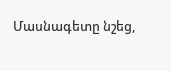Մասնագետը նշեց,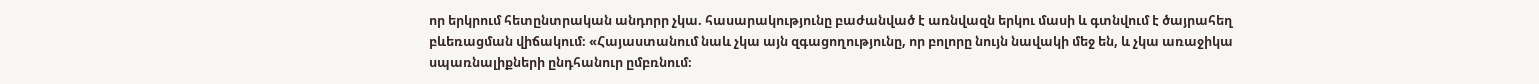որ երկրում հետընտրական անդորր չկա. հասարակությունը բաժանված է առնվազն երկու մասի և գտնվում է ծայրահեղ բևեռացման վիճակում։ «Հայաստանում նաև չկա այն զգացողությունը, որ բոլորը նույն նավակի մեջ են, և չկա առաջիկա սպառնալիքների ընդհանուր ըմբռնում։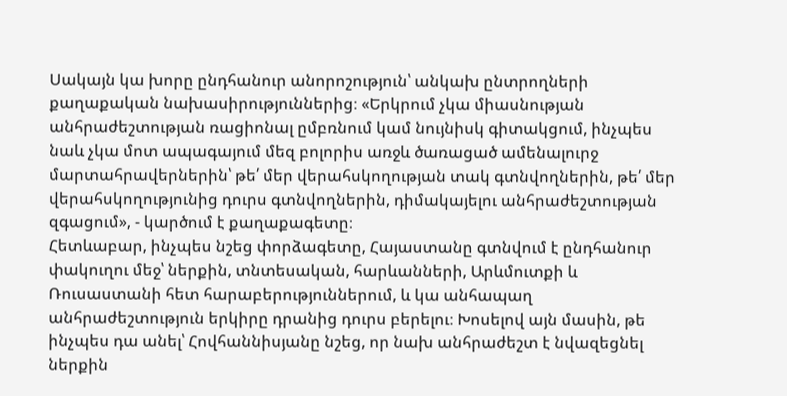Սակայն կա խորը ընդհանուր անորոշություն՝ անկախ ընտրողների քաղաքական նախասիրություններից։ «Երկրում չկա միասնության անհրաժեշտության ռացիոնալ ըմբռնում կամ նույնիսկ գիտակցում, ինչպես նաև չկա մոտ ապագայում մեզ բոլորիս առջև ծառացած ամենալուրջ մարտահրավերներին՝ թե՛ մեր վերահսկողության տակ գտնվողներին, թե՛ մեր վերահսկողությունից դուրս գտնվողներին, դիմակայելու անհրաժեշտության զգացում», - կարծում է քաղաքագետը։
Հետևաբար, ինչպես նշեց փորձագետը, Հայաստանը գտնվում է ընդհանուր փակուղու մեջ՝ ներքին, տնտեսական, հարևանների, Արևմուտքի և Ռուսաստանի հետ հարաբերություններում, և կա անհապաղ անհրաժեշտություն երկիրը դրանից դուրս բերելու։ Խոսելով այն մասին, թե ինչպես դա անել՝ Հովհաննիսյանը նշեց, որ նախ անհրաժեշտ է նվազեցնել ներքին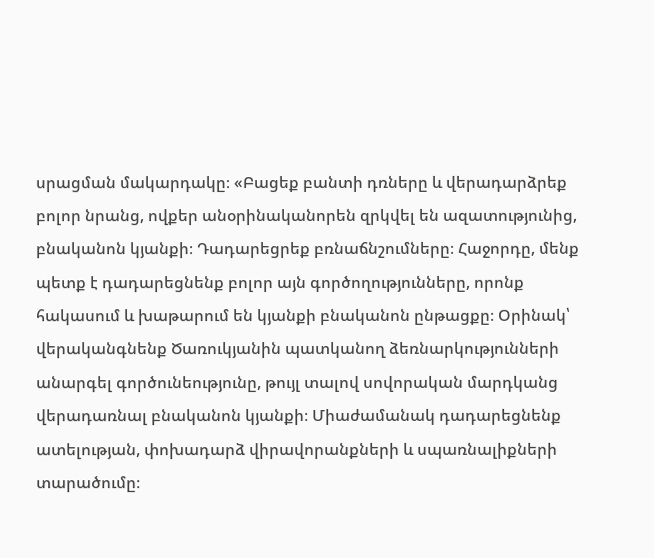սրացման մակարդակը։ «Բացեք բանտի դռները և վերադարձրեք բոլոր նրանց, ովքեր անօրինականորեն զրկվել են ազատությունից, բնականոն կյանքի։ Դադարեցրեք բռնաճնշումները։ Հաջորդը, մենք պետք է դադարեցնենք բոլոր այն գործողությունները, որոնք հակասում և խաթարում են կյանքի բնականոն ընթացքը։ Օրինակ՝ վերականգնենք Ծառուկյանին պատկանող ձեռնարկությունների անարգել գործունեությունը, թույլ տալով սովորական մարդկանց վերադառնալ բնականոն կյանքի։ Միաժամանակ դադարեցնենք ատելության, փոխադարձ վիրավորանքների և սպառնալիքների տարածումը։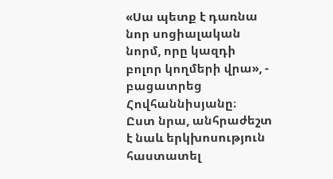«Սա պետք է դառնա նոր սոցիալական նորմ, որը կազդի բոլոր կողմերի վրա», - բացատրեց Հովհաննիսյանը։
Ըստ նրա, անհրաժեշտ է նաև երկխոսություն հաստատել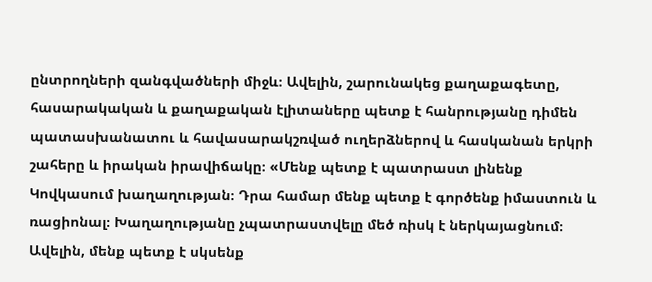ընտրողների զանգվածների միջև։ Ավելին, շարունակեց քաղաքագետը, հասարակական և քաղաքական էլիտաները պետք է հանրությանը դիմեն պատասխանատու և հավասարակշռված ուղերձներով և հասկանան երկրի շահերը և իրական իրավիճակը։ «Մենք պետք է պատրաստ լինենք Կովկասում խաղաղության։ Դրա համար մենք պետք է գործենք իմաստուն և ռացիոնալ։ Խաղաղությանը չպատրաստվելը մեծ ռիսկ է ներկայացնում։ Ավելին, մենք պետք է սկսենք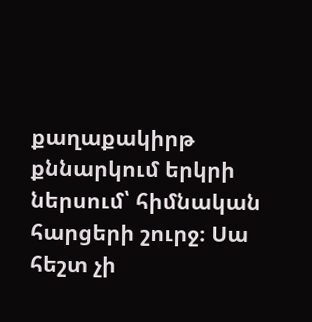քաղաքակիրթ քննարկում երկրի ներսում՝ հիմնական հարցերի շուրջ։ Սա հեշտ չի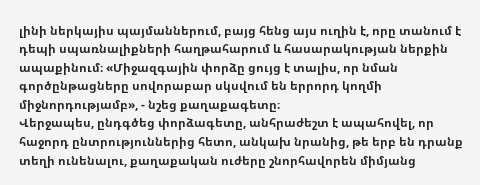լինի ներկայիս պայմաններում, բայց հենց այս ուղին է, որը տանում է դեպի սպառնալիքների հաղթահարում և հասարակության ներքին ապաքինում։ «Միջազգային փորձը ցույց է տալիս, որ նման գործընթացները սովորաբար սկսվում են երրորդ կողմի միջնորդությամբ», - նշեց քաղաքագետը։
Վերջապես, ընդգծեց փորձագետը, անհրաժեշտ է ապահովել, որ հաջորդ ընտրություններից հետո, անկախ նրանից, թե երբ են դրանք տեղի ունենալու, քաղաքական ուժերը շնորհավորեն միմյանց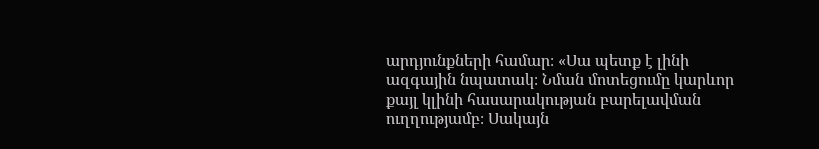արդյունքների համար։ «Սա պետք է լինի ազգային նպատակ։ Նման մոտեցումը կարևոր քայլ կլինի հասարակության բարելավման ուղղությամբ։ Սակայն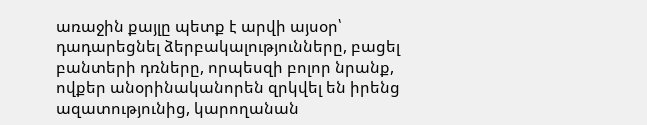առաջին քայլը պետք է արվի այսօր՝ դադարեցնել ձերբակալությունները, բացել բանտերի դռները, որպեսզի բոլոր նրանք, ովքեր անօրինականորեն զրկվել են իրենց ազատությունից, կարողանան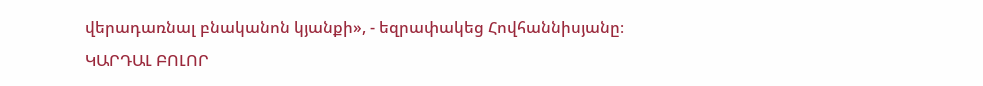վերադառնալ բնականոն կյանքի», - եզրափակեց Հովհաննիսյանը։
ԿԱՐԴԱԼ ԲՈԼՈՐ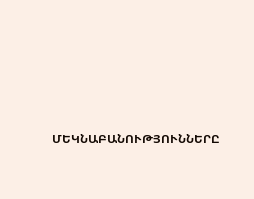ՄԵԿՆԱԲԱՆՈՒԹՅՈՒՆՆԵՐԸ